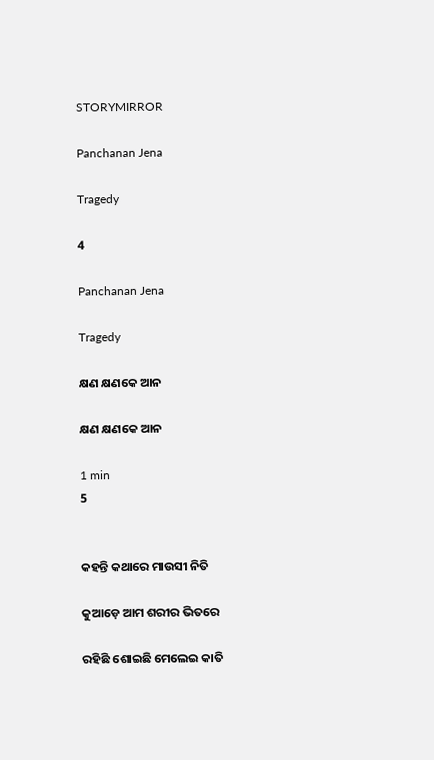STORYMIRROR

Panchanan Jena

Tragedy

4

Panchanan Jena

Tragedy

କ୍ଷଣ କ୍ଷଣକେ ଆନ

କ୍ଷଣ କ୍ଷଣକେ ଆନ

1 min
5


କହନ୍ତି କଥାରେ ମାଉସୀ ନିତି

କୁଆଡ଼େ ଆମ ଶରୀର ଭିତରେ

ରହିଛି ଶୋଇଛି ମେଲେଇ କାତି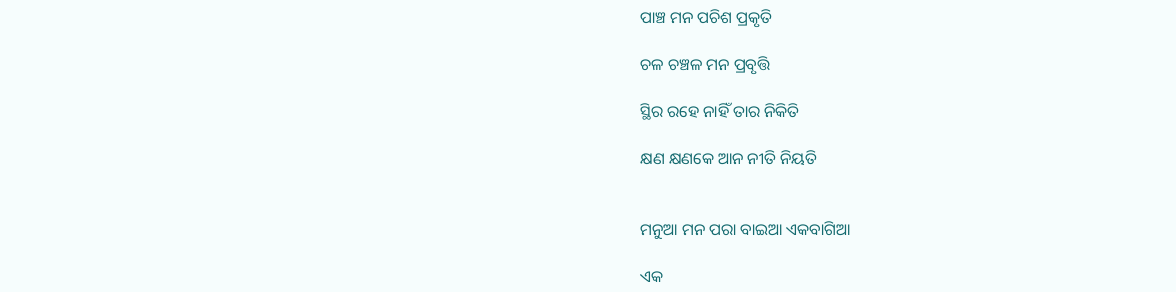ପାଞ୍ଚ ମନ ପଚିଶ ପ୍ରକୃତି

ଚଳ ଚଞ୍ଚଳ ମନ ପ୍ରବୃତ୍ତି

ସ୍ଥିର ରହେ ନାହିଁ ତାର ନିକିତି

କ୍ଷଣ କ୍ଷଣକେ ଆନ ନୀତି ନିୟତି


ମନୁଆ ମନ ପରା ବାଇଆ ଏକବାଗିଆ

ଏକ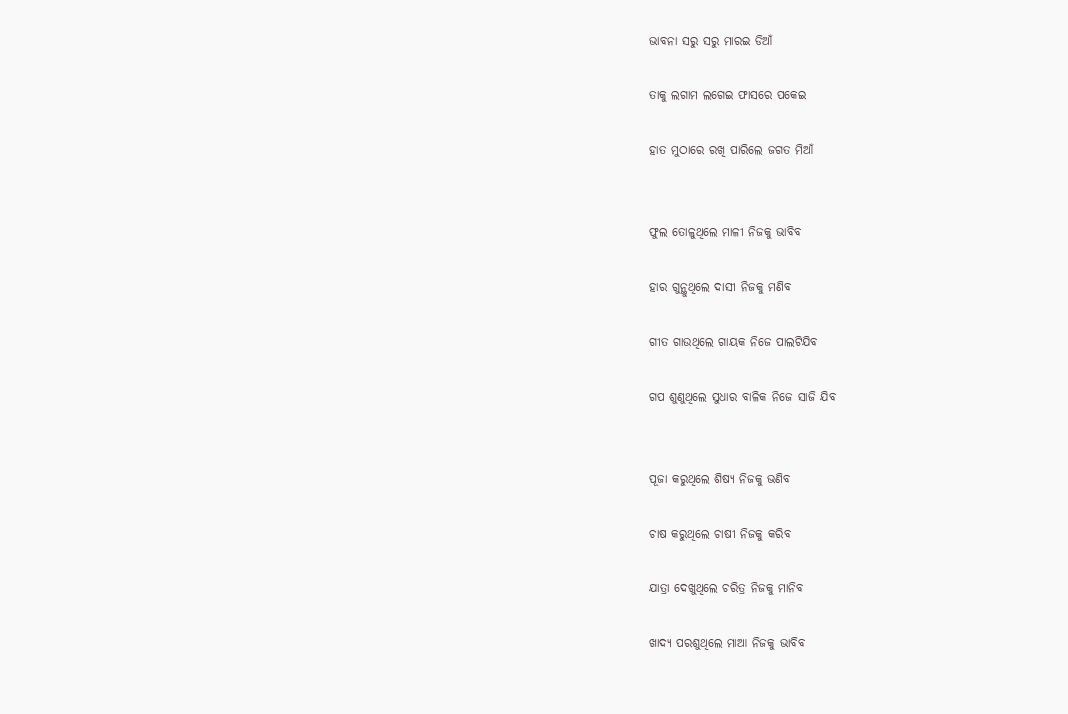ଭାବନା ସରୁ ସରୁ ମାରଇ ଡିଆଁ

ତାକୁ ଲଗାମ ଲଗେଇ ଫାସରେ ପକେଇ

ହାତ ମୁଠାରେ ରଖି ପାରିଲେ ଜଗତ ମିଆଁ


ଫୁଲ ତୋଳୁଥିଲେ ମାଳୀ ନିଜକୁ ଭାବିବ

ହାର ଗୁନ୍ଥୁଥିଲେ ଦାସୀ ନିଜକୁ ମଣିବ

ଗୀତ ଗାଉଥିଲେ ଗାୟକ ନିଜେ ପାଲଟିଯିବ

ଗପ ଶୁଣୁଥିଲେ ସୁଧାର ବାଳିକ ନିଜେ ସାଜି ଯିବ


ପୂଜା କରୁଥିଲେ ଶିଷ୍ୟ ନିଜକୁ ଭଣିବ

ଚାଷ କରୁଥିଲେ ଚାଷୀ ନିଜକୁ କରିବ

ଯାତ୍ରା ଦେଖୁଥିଲେ ଚରିତ୍ର ନିଜକୁ ମାନିବ

ଖାଦ୍ୟ ପରଶୁଥିଲେ ମାଆ ନିଜକୁ ଭାବିବ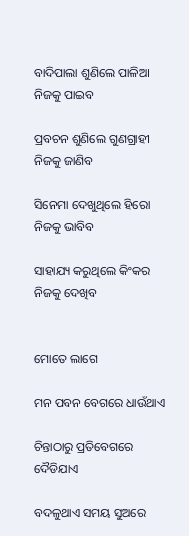ବାଦିପାଲା ଶୁଣିଲେ ପାଳିଆ ନିଜକୁ ପାଇବ

ପ୍ରବଚନ ଶୁଣିଲେ ଗୁଣଗ୍ରାହୀ ନିଜକୁ ଜାଣିବ

ସିନେମା ଦେଖୁଥିଲେ ହିରୋ ନିଜକୁ ଭାବିବ

ସାହାଯ୍ୟ କରୁଥିଲେ କିଂକର ନିଜକୁ ଦେଖିବ


ମୋତେ ଲାଗେ

ମନ ପବନ ବେଗରେ ଧାଉଁଥାଏ

ଚିନ୍ତାଠାରୁ ପ୍ରତିବେଗରେ ଦୈଡିଯାଏ

ବଦଳୁଥାଏ ସମୟ ସୁଅରେ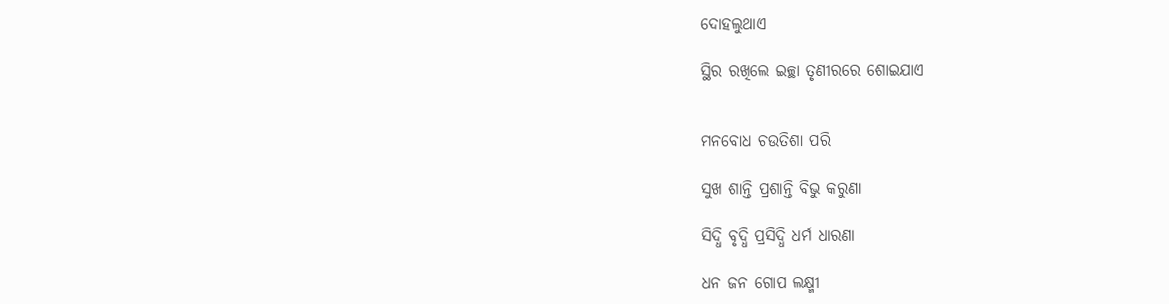ଦୋହଲୁଥାଏ

ସ୍ଥିର ରଖିଲେ ଇଚ୍ଛା ତୃଣୀରରେ ଶୋଇଯାଏ


ମନବୋଧ ଚଉତିଶା ପରି

ସୁଖ ଶାନ୍ତି ପ୍ରଶାନ୍ତି ବିଭୁ କରୁଣା

ସିଦ୍ଧି ବୃଦ୍ଧି ପ୍ରସିଦ୍ଧି ଧର୍ମ ଧାରଣା

ଧନ ଜନ ଗୋପ ଲକ୍ଷ୍ମୀ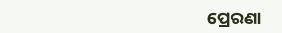ପ୍ରେରଣା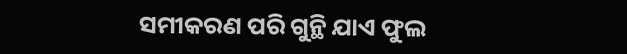ସମୀକରଣ ପରି ଗୁନ୍ଥି ଯାଏ ଫୁଲ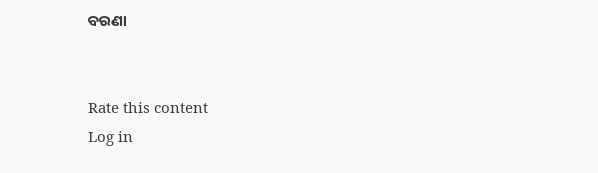ବରଣା


Rate this content
Log in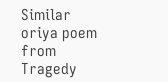Similar oriya poem from Tragedy